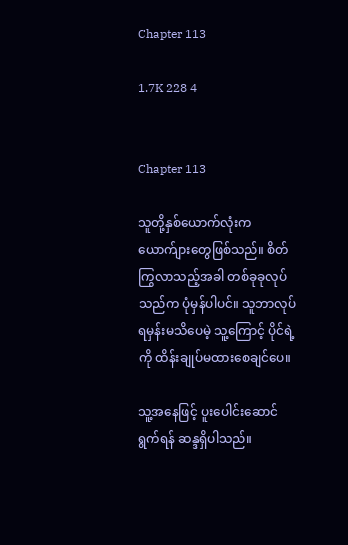Chapter 113

1.7K 228 4


Chapter 113

သူတို့နှစ်ယောက်လုံးက ယောက်ျားတွေဖြစ်သည်။ စိတ်ကြွလာသည့်အခါ တစ်ခုခုလုပ်သည်က ပုံမှန်ပါပင်။ သူဘာလုပ်ရမှန်းမသိပေမဲ့ သူ့ကြောင့် ပိုင်ရဲ့ကို ထိန်းချုပ်မထားစေချင်ပေ။

သူ့အနေဖြင့် ပူးပေါင်းဆောင်ရွက်ရန် ဆန္ဒရှိပါသည်။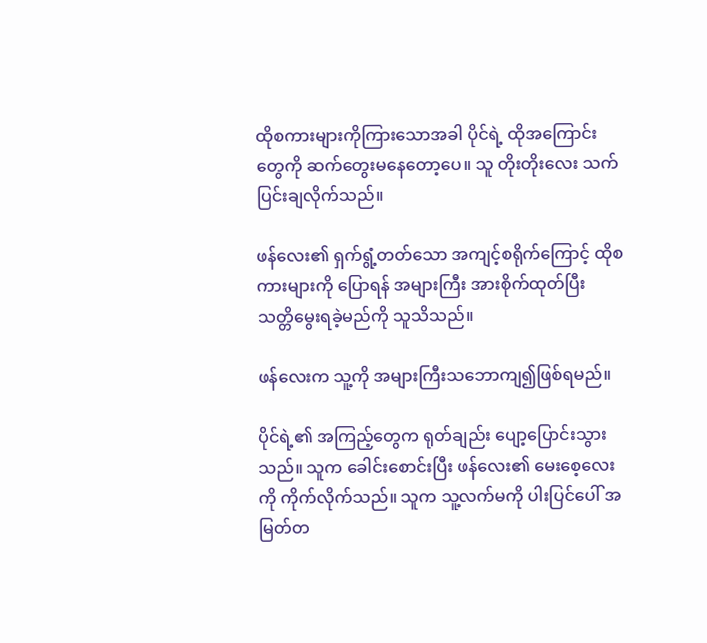ထိုစကားများကိုကြားသောအခါ ပိုင်ရဲ့ ထိုအကြောင်းတွေကို ဆက်တွေးမနေတော့ပေ။ သူ တိုးတိုးလေး သက်ပြင်းချလိုက်သည်။

ဖန်လေး၏ ရှက်ရွံ့တတ်သော အကျင့်စရိုက်ကြောင့် ထိုစကားများကို ပြောရန် အများကြီး အားစိုက်ထုတ်ပြီး သတ္တိမွေးရခဲ့မည်ကို သူသိသည်။

ဖန်လေးက သူ့ကို အများကြီးသဘောကျ၍ဖြစ်ရမည်။

ပိုင်ရဲ့၏ အကြည့်တွေက ရုတ်ချည်း ပျော့ပြောင်းသွားသည်။ သူက ခေါင်းစောင်းပြီး ဖန်လေး၏ မေးစေ့လေးကို ကိုက်လိုက်သည်။ သူက သူ့လက်မကို ပါးပြင်ပေါ် အမြတ်တ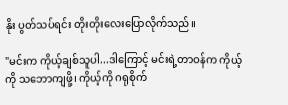နိုး ပွတ်သပ်ရင်း တိုးတိုးလေးပြောလိုက်သည်။

"မင်းက ကိုယ့်ချစ်သူပါ...ဒါကြောင့် မင်းရဲ့တာဝန်က ကိုယ့်ကို သဘောကျဖို့၊ ကိုယ့်ကို ဂရုစိုက်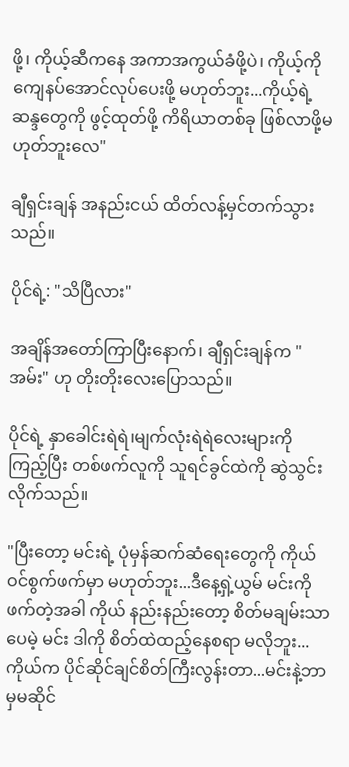ဖို့၊ ကိုယ့်ဆီကနေ အကာအကွယ်ခံဖို့ပဲ၊ ကိုယ့်ကို ကျေနပ်အောင်လုပ်ပေးဖို့ မဟုတ်ဘူး...ကိုယ့်ရဲ့ဆန္ဒတွေကို ဖွင့်ထုတ်ဖို့ ကိရိယာတစ်ခု ဖြစ်လာဖို့မဟုတ်ဘူးလေ"

ချီရှင်းချန် အနည်းငယ် ထိတ်လန့်မှင်တက်သွားသည်။

ပိုင်ရဲ့: "သိပြီလား"

အချိန်အတော်ကြာပြီးနောက်၊ ချီရှင်းချန်က "အမ်း" ဟု တိုးတိုးလေးပြောသည်။

ပိုင်ရဲ့ နှာခေါင်းရဲရဲ၊မျက်လုံးရဲရဲလေးများကို ကြည့်ပြီး တစ်ဖက်လူကို သူရင်ခွင်ထဲကို ဆွဲသွင်းလိုက်သည်။

"ပြီးတော့ မင်းရဲ့ ပုံမှန်ဆက်ဆံရေးတွေကို ကိုယ်ဝင်စွက်ဖက်မှာ မဟုတ်ဘူး...ဒီနေ့ရှဲ့ယွမ် မင်းကို ဖက်တဲ့အခါ ကိုယ် နည်းနည်းတော့ စိတ်မချမ်းသာပေမဲ့ မင်း ဒါကို စိတ်ထဲထည့်နေစရာ မလိုဘူး...ကိုယ်က ပိုင်ဆိုင်ချင်စိတ်ကြီးလွန်းတာ...မင်းနဲ့ဘာမှမဆိုင်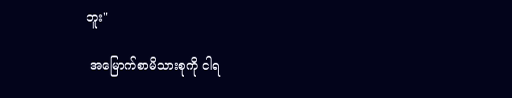ဘူး"

 အမြောက်စာမိသားစုကို ငါရ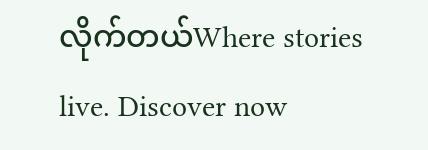လိုက်တယ်Where stories live. Discover now